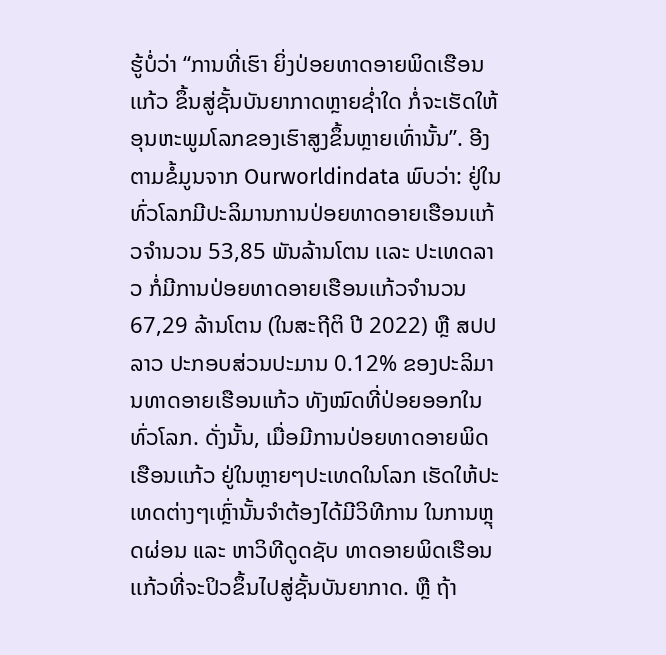ຮູ້ບໍ່ວ່າ “ການທີ່ເຮົາ ຍິ່ງປ່ອຍທາດອາຍພິດເຮືອນເເກ້ວ ຂຶ້ນສູ່ຊັ້ນບັນຍາກາດຫຼາຍຊ່ຳໃດ ກໍ່ຈະເຮັດໃຫ້ອຸນຫະພູມໂລກຂອງເຮົາສູງຂຶ້ນຫຼາຍເທົ່ານັ້ນ”. ອີງຕາມຂໍ້ມູນຈາກ Ourworldindata ພົບວ່າ: ຢູ່ໃນທົ່ວໂລກມີປະລິມານການປ່ອຍທາດອາຍເຮືອນເເກ້ວຈຳນວນ 53,85 ພັນລ້ານໂຕນ ເເລະ ປະເທດລາວ ກໍ່ມີການປ່ອຍທາດອາຍເຮືອນເເກ້ວຈຳນວນ 67,29 ລ້ານໂຕນ (ໃນສະຖີຕິ ປີ 2022) ຫຼື ສປປ ລາວ ປະກອບສ່ວນປະມານ 0.12% ຂອງປະລິມານທາດອາຍເຮືອນແກ້ວ ທັງໝົດທີ່ປ່ອຍອອກໃນທົ່ວໂລກ. ດັ່ງນັ້ນ, ເມື່ອມີການປ່ອຍທາດອາຍພິດເຮືອນເເກ້ວ ຢູ່ໃນຫຼາຍໆປະເທດໃນໂລກ ເຮັດໃຫ້ປະເທດຕ່າງໆເຫຼົ່ານັ້ນຈຳຕ້ອງໄດ້ມີວິທີການ ໃນການຫຼຸດຜ່ອນ ແລະ ຫາວິທີດູດຊັບ ທາດອາຍພິດເຮືອນເເກ້ວທີ່ຈະປິວຂຶ້ນໄປສູ່ຊັ້ນບັນຍາກາດ. ຫຼື ຖ້າ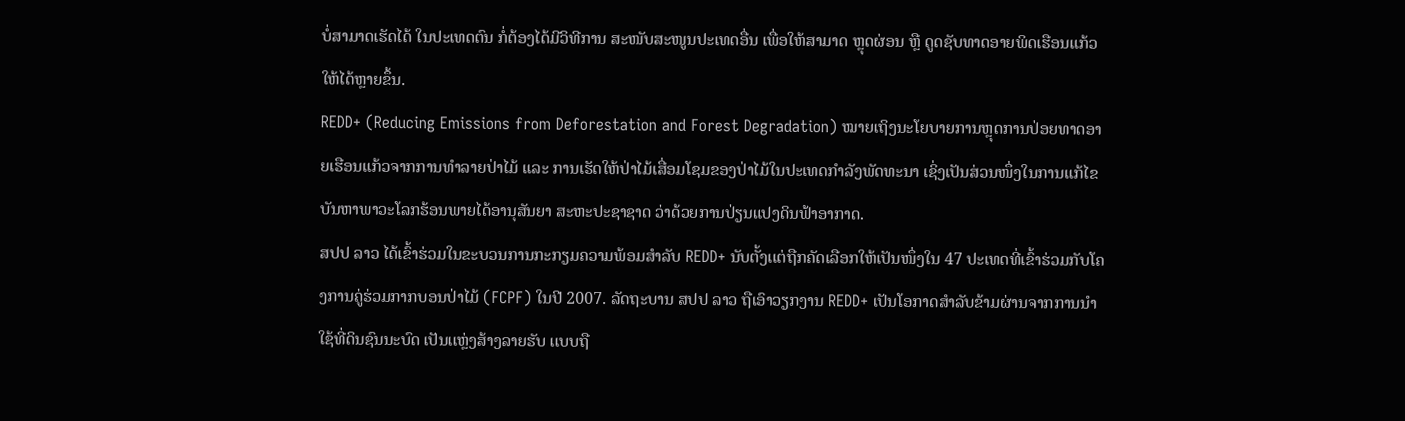ບໍ່ສາມາດເຮັດໄດ້ ໃນປະເທດຕົນ ກໍ່ຕ້ອງໄດ້ມີວິທີການ ສະໜັບສະໜູນປະເທດອື່ນ ເພື່ອໃຫ້ສາມາດ ຫຼຸດຜ່ອນ ຫຼື ດູດຊັບທາດອາຍພິດເຮືອນແກ້ວ ໃຫ້ໄດ້ຫຼາຍຂຶ້ນ.
REDD+ (Reducing Emissions from Deforestation and Forest Degradation) ໝາຍເຖິງນະໂຍບາຍການຫຼຸດການປ່ອຍທາດອາຍເຮືອນແກ້ວຈາກການທໍາລາຍປ່າໄມ້ ແລະ ການເຮັດໃຫ້ປ່າໄມ້ເສື່ອມໂຊມຂອງປ່າໄມ້ໃນປະເທດກໍາລັງພັດທະນາ ເຊິ່ງເປັນສ່ວນໜຶ່ງໃນການແກ້ໄຂບັນຫາພາວະໂລກຮ້ອນພາຍໄດ້ອານຸສັນຍາ ສະຫະປະຊາຊາດ ວ່າດ້ວຍການປ່ຽນແປງດິນຟ້າອາກາດ.
ສປປ ລາວ ໄດ້ເຂົ້າຮ່ວມໃນຂະບວນການກະກຽມຄວາມພ້ອມສຳລັບ REDD+ ນັບຕັ້ງເເຕ່ຖືກຄັດເລືອກໃຫ້ເປັນໜຶ່ງໃນ 47 ປະເທດທີ່ເຂົ້າຮ່ວມກັບໂຄງການຄູ່ຮ່ວມກາກບອນປ່າໄມ້ (FCPF) ໃນປີ 2007. ລັດຖະບານ ສປປ ລາວ ຖືເອົາວຽກງານ REDD+ ເປັນໂອກາດສຳລັບຂ້າມຜ່ານຈາກການນຳໃຊ້ທີ່ດິນຊົນນະບົດ ເປັນເເຫຼ່ງສ້າງລາຍຮັບ ເເບບຖື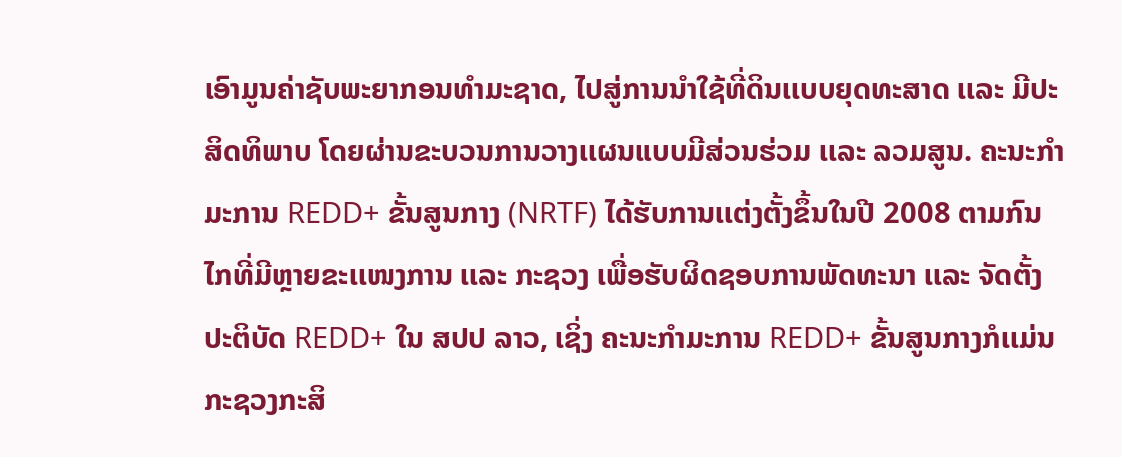ເອົາມູນຄ່າຊັບພະຍາກອນທຳມະຊາດ, ໄປສູ່ການນຳໃຊ້ທີ່ດິນເເບບຍຸດທະສາດ ເເລະ ມີປະສິດທິພາບ ໂດຍຜ່ານຂະບວນການວາງເເຜນແບບມີສ່ວນຮ່ວມ ເເລະ ລວມສູນ. ຄະນະກຳມະການ REDD+ ຂັ້ນສູນກາງ (NRTF) ໄດ້ຮັບການເເຕ່ງຕັ້ງຂຶ້ນໃນປີ 2008 ຕາມກົນໄກທີ່ມີຫຼາຍຂະເເໜງການ ເເລະ ກະຊວງ ເພື່ອຮັບຜິດຊອບການພັດທະນາ ເເລະ ຈັດຕັ້ງປະຕິບັດ REDD+ ໃນ ສປປ ລາວ, ເຊິ່ງ ຄະນະກຳມະການ REDD+ ຂັ້ນສູນກາງກໍເເມ່ນ ກະຊວງກະສິ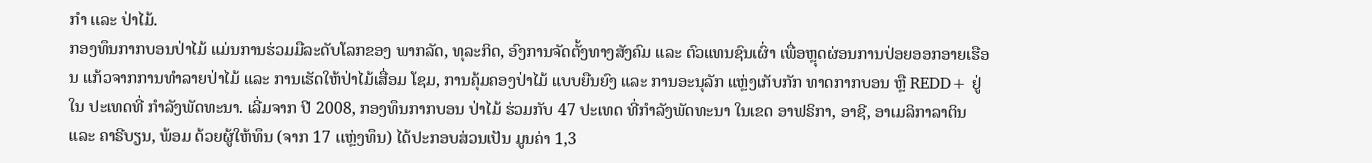ກຳ ເເລະ ປ່າໄມ້.
ກອງທຶນກາກບອນປ່າໄມ້ ແມ່ນການຮ່ວມມືລະດັບໂລກຂອງ ພາກລັດ, ທຸລະກິດ, ອົງການຈັດຕັ້ງທາງສັງຄົມ ແລະ ຕົວແທນຊົນເຜົ່າ ເພື່ອຫຼຸດຜ່ອນການປ່ອຍອອກອາຍເຮືອນ ແກ້ວຈາກການທຳລາຍປ່າໄມ້ ແລະ ການເຮັດໃຫ້ປ່າໄມ້ເສື່ອມ ໂຊມ, ການຄຸ້ມຄອງປ່າໄມ້ ແບບຍືນຍົງ ແລະ ການອະນຸລັກ ແຫຼ່ງເກັບກັກ ທາດກາກບອນ ຫຼື REDD+ ຢູ່ໃນ ປະເທດທີ່ ກຳລັງພັດທະນາ. ເລີ່ມຈາກ ປີ 2008, ກອງທຶນກາກບອນ ປ່າໄມ້ ຮ່ວມກັບ 47 ປະເທດ ທີ່ກຳລັງພັດທະນາ ໃນເຂດ ອາຟຣິກາ, ອາຊີ, ອາເມລິກາລາຕິນ ແລະ ຄາຣີບຽນ, ພ້ອມ ດ້ວຍຜູ້ໃຫ້ທຶນ (ຈາກ 17 ເເຫຼ່ງທຶນ) ໄດ້ປະກອບສ່ວນເປັນ ມູນຄ່າ 1,3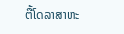ຕື້ໂດລາສາຫະ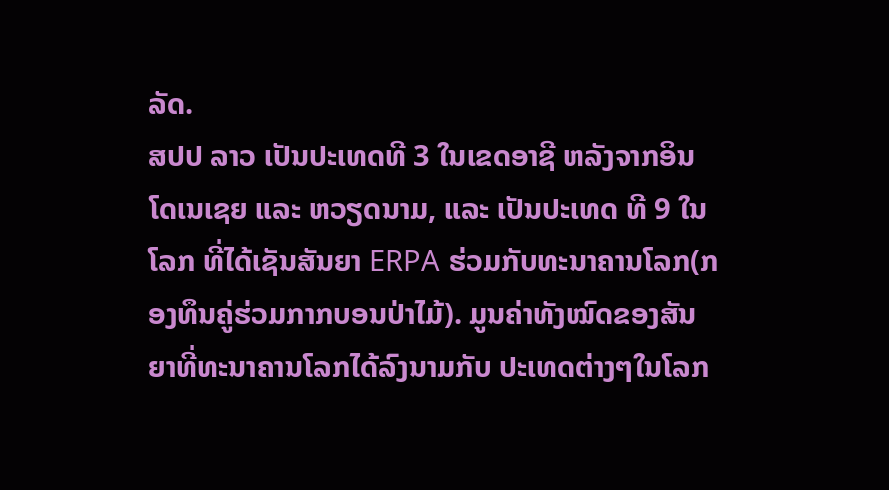ລັດ.
ສປປ ລາວ ເປັນປະເທດທີ 3 ໃນເຂດອາຊີ ຫລັງຈາກອິນໂດເນເຊຍ ແລະ ຫວຽດນາມ, ແລະ ເປັນປະເທດ ທີ 9 ໃນໂລກ ທີ່ໄດ້ເຊັນສັນຍາ ERPA ຮ່ວມກັບທະນາຄານໂລກ(ກອງທຶນຄູ່ຮ່ວມກາກບອນປ່າໄມ້). ມູນຄ່າທັງໝົດຂອງສັນຍາທີ່ທະນາຄານໂລກໄດ້ລົງນາມກັບ ປະເທດຕ່າງໆໃນໂລກ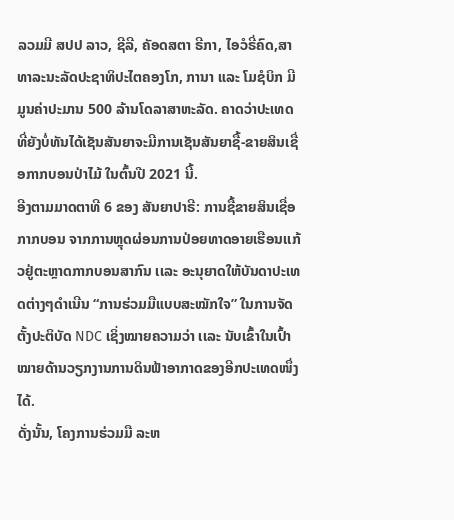ລວມມີ ສປປ ລາວ, ຊີລີ, ຄັອດສຕາ ຣີກາ, ໄອວໍຣີ່ຄົດ,ສາທາລະນະລັດປະຊາທິປະໄຕຄອງໂກ, ການາ ແລະ ໂມຊໍບິກ ມີມູນຄ່າປະມານ 500 ລ້ານໂດລາສາຫະລັດ. ຄາດວ່າປະເທດທີ່ຍັງບໍ່ທັນໄດ້ເຊັນສັນຍາຈະມີການເຊັນສັນຍາຊື້-ຂາຍສິນເຊື່ອກາກບອນປ່າໄມ້ ໃນຕົ້ນປີ 2021 ນີ້.
ອີງຕາມມາດຕາທີ 6 ຂອງ ສັນຍາປາຣີ: ການຊື້ຂາຍສິນເຊື່ອກາກບອນ ຈາກການຫຼຸດຜ່ອນການປ່ອຍທາດອາຍເຮືອນເເກ້ວຢູ່ຕະຫຼາດກາກບອນສາກົນ ເເລະ ອະນຸຍາດໃຫ້ບັນດາປະເທດຕ່າງໆດຳເນີນ “ການຮ່ວມມືແບບສະໝັກໃຈ” ໃນການຈັດຕັ້ງປະຕິບັດ NDC ເຊິ່ງໝາຍຄວາມວ່າ ເເລະ ນັບເຂົ້າໃນເປົ້າໝາຍດ້ານວຽກງານການດິນຟ້າອາກາດຂອງອີກປະເທດໜຶ່ງໄດ້.
ດັ່ງນັ້ນ, ໂຄງການຮ່ວມມື ລະຫ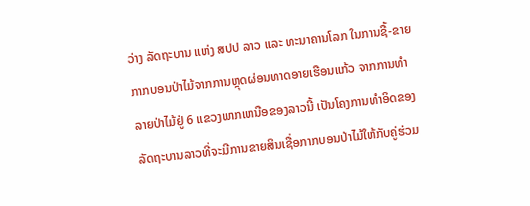ວ່າງ ລັດຖະບານ ແຫ່ງ ສປປ ລາວ ແລະ ທະນາຄານໂລກ ໃນການຊື້-ຂາຍກາກບອນປ່າໄມ້ຈາກການຫຼຸດຜ່ອນທາດອາຍເຮືອນແກ້ວ ຈາກການທຳລາຍປ່າໄມ້ຢູ່ 6 ແຂວງພາກເຫນືອຂອງລາວນີ້ ເປັນໂຄງການທຳອິດຂອງລັດຖະບານລາວທີ່ຈະມີການຂາຍສິນເຊື່ອກາກບອນປ່າໄມ້ໃຫ້ກັບຄູ່ຮ່ວມ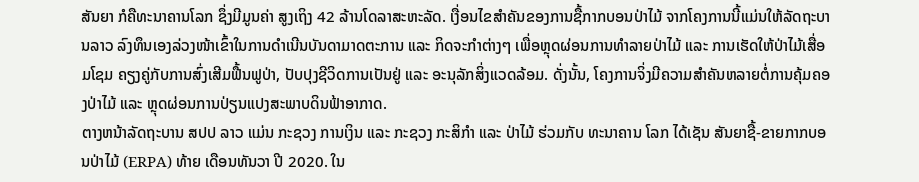ສັນຍາ ກໍຄືທະນາຄານໂລກ ຊຶ່ງມີມູນຄ່າ ສູງເຖິງ 42 ລ້ານໂດລາສະຫະລັດ. ເງື່ອນໄຂສໍາຄັນຂອງການຊື້ກາກບອນປ່າໄມ້ ຈາກໂຄງການນີ້ແມ່ນໃຫ້ລັດຖະບານລາວ ລົງທຶນເອງລ່ວງໜ້າເຂົ້າໃນການດໍາເນີນບັນດາມາດຕະການ ແລະ ກິດຈະກຳຕ່າງໆ ເພື່ອຫຼຸດຜ່ອນການທຳລາຍປ່າໄມ້ ແລະ ການເຮັດໃຫ້ປ່າໄມ້ເສື່ອມໂຊມ ຄຽງຄູ່ກັບການສົ່ງເສີມຟື້ນຟູປ່າ, ປັບປຸງຊີວິດການເປັນຢູ່ ແລະ ອະນຸລັກສິ່ງແວດລ້ອມ. ດັ່ງນັ້ນ, ໂຄງການຈິ່ງມີຄວາມສໍາຄັນຫລາຍຕໍ່ການຄຸ້ມຄອງປ່າໄມ້ ແລະ ຫຼຸດຜ່ອນການປ່ຽນແປງສະພາບດິນຟ້າອາກາດ.
ຕາງຫນ້າລັດຖະບານ ສປປ ລາວ ແມ່ນ ກະຊວງ ການເງິນ ແລະ ກະຊວງ ກະສິກຳ ແລະ ປ່າໄມ້ ຮ່ວມກັບ ທະນາຄານ ໂລກ ໄດ້ເຊັນ ສັນຍາຊື້-ຂາຍກາກບອນປ່າໄມ້ (ERPA) ທ້າຍ ເດືອນທັນວາ ປີ 2020. ໃນ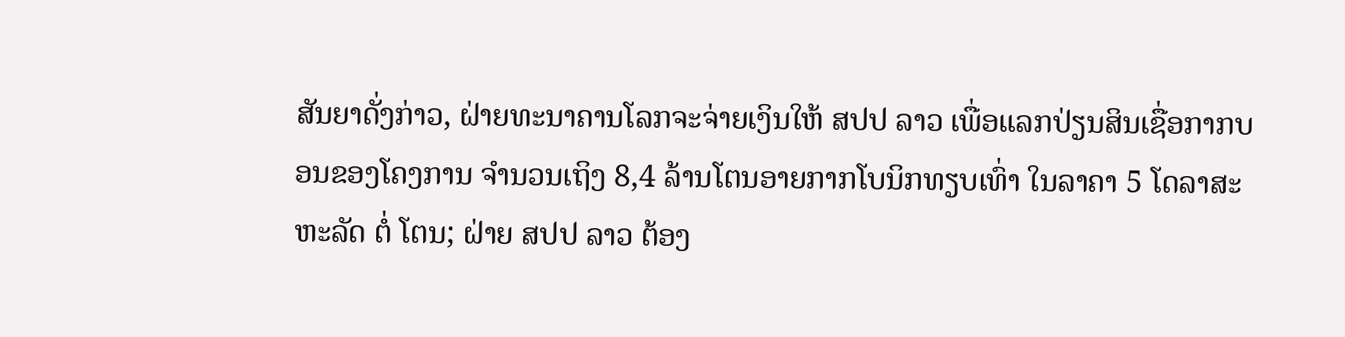ສັນຍາດັ່ງກ່າວ, ຝ່າຍທະນາຄານໂລກຈະຈ່າຍເງິນໃຫ້ ສປປ ລາວ ເພື່ອແລກປ່ຽນສິນເຊື່ອກາກບອນຂອງໂຄງການ ຈໍານວນເຖິງ 8,4 ລ້ານໂຕນອາຍກາກໂບນິກທຽບເທົ່າ ໃນລາຄາ 5 ໂດລາສະຫະລັດ ຕໍ່ ໂຕນ; ຝ່າຍ ສປປ ລາວ ຕ້ອງ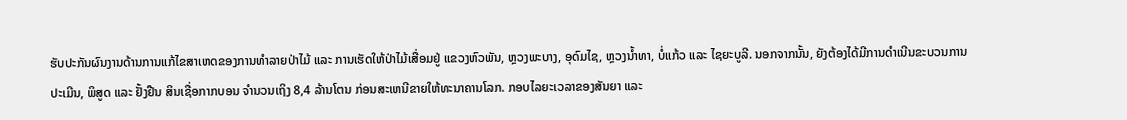ຮັບປະກັນຜົນງານດ້ານການແກ້ໄຂສາເຫດຂອງການທໍາລາຍປ່າໄມ້ ແລະ ການເຮັດໃຫ້ປ່າໄມ້ເສື່ອມຢູ່ ແຂວງຫົວພັນ, ຫຼວງພະບາງ, ອຸດົມໄຊ, ຫຼວງນໍ້າທາ, ບໍ່ແກ້ວ ແລະ ໄຊຍະບູລີ. ນອກຈາກນັ້ນ, ຍັງຕ້ອງໄດ້ມີການດໍາເນີນຂະບວນການປະເມີນ, ພິສູດ ແລະ ຢັ້ງຢືນ ສິນເຊື່ອກາກບອນ ຈຳນວນເຖິງ 8,4 ລ້ານໂຕນ ກ່ອນສະເຫນີຂາຍໃຫ້ທະນາຄານໂລກ. ກອບໄລຍະເວລາຂອງສັນຍາ ແລະ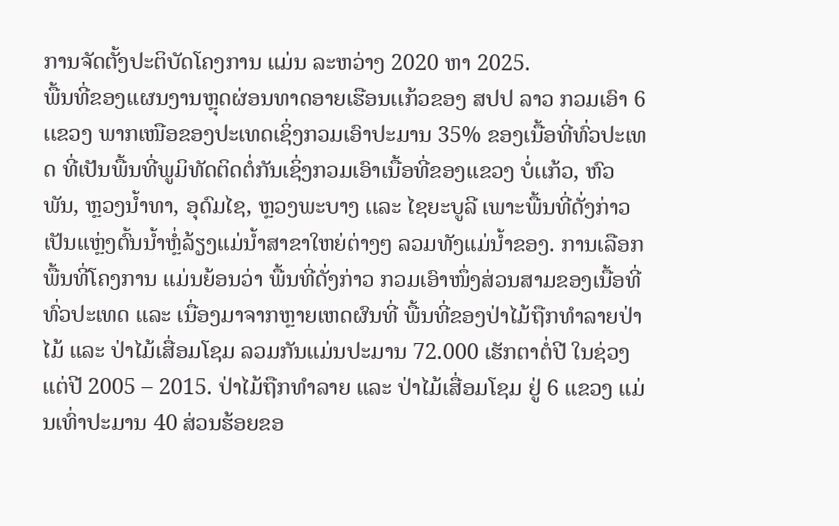ການຈັດຕັ້ງປະຕິບັດໂຄງການ ແມ່ນ ລະຫວ່າງ 2020 ຫາ 2025.
ພື້ນທີ່ຂອງເເຜນງານຫຼຸດຜ່ອນທາດອາຍເຮືອນເເກ້ວຂອງ ສປປ ລາວ ກວມເອົາ 6 ເເຂວງ ພາກເໜືອຂອງປະເທດເຊິ່ງກວມເອົາປະມານ 35% ຂອງເນື້ອທີ່ທົ່ວປະເທດ ທີ່ເປັນພື້ນທີ່ພູມິທັດຕິດຕໍ່ກັນເຊິ່ງກວມເອົາເນື້ອທີ່ຂອງເເຂວງ ບໍ່ເເກ້ວ, ຫົວພັນ, ຫຼວງນ້ຳທາ, ອຸດົມໄຊ, ຫຼວງພະບາງ ເເລະ ໄຊຍະບູລີ ເພາະພື້ນທີ່ດັ່ງກ່າວເປັນເເຫຼ່ງຕົ້ນນ້ຳຫຼໍ່ລ້ຽງເເມ່ນ້ຳສາຂາໃຫຍ່ຕ່າງໆ ລວມທັງເເມ່ນ້ຳຂອງ. ການເລືອກພື້ນທີ່ໂຄງການ ແມ່ນຍ້ອນວ່າ ພື້ນທີ່ດັ່ງກ່າວ ກວມເອົາໜຶ່ງສ່ວນສາມຂອງເນື້ອທີ່ທົ່ວປະເທດ ແລະ ເນື່ອງມາຈາກຫຼາຍເຫດຜົນທີ່ ພື້ນທີ່ຂອງປ່າໄມ້ຖືກທຳລາຍປ່າໄມ້ ແລະ ປ່າໄມ້ເສື່ອມໂຊມ ລວມກັນແມ່ນປະມານ 72.000 ເຮັກຕາຕໍ່ປີ ໃນຊ່ວງແຕ່ປີ 2005 – 2015. ປ່າໄມ້ຖືກທໍາລາຍ ແລະ ປ່າໄມ້ເສື່ອມໂຊມ ຢູ່ 6 ແຂວງ ແມ່ນເທົ່າປະມານ 40 ສ່ວນຮ້ອຍຂອ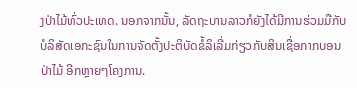ງປ່າໄມ້ທົ່ວປະເທດ. ນອກຈາກນັ້ນ, ລັດຖະບານລາວກໍຍັງໄດ້ມີການຮ່ວມມືກັບບໍລິສັດເອກະຊົນໃນການຈັດຕັ້ງປະຕິບັດຂໍ້ລິເລີ່ມກ່ຽວກັບສິນເຊື່ອກາກບອນປ່າໄມ້ ອີກຫຼາຍໆໂຄງການ.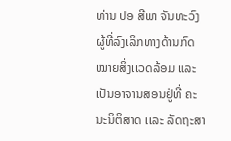ທ່ານ ປອ ສີພາ ຈັນທະວົງ ຜູ້ທີ່ລົງເລິກທາງດ້ານກົດໝາຍສິ່ງເເວດລ້ອມ ແລະ ເປັນອາຈານສອນຢູ່ທີ່ ຄະນະນິຕິສາດ ເເລະ ລັດຖະສາ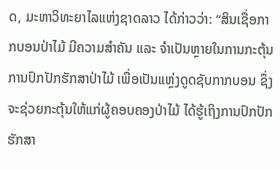ດ, ມະຫາວິທະຍາໄລແຫ່ງຊາດລາວ ໄດ້ກ່າວວ່າ: “ສິນເຊື່ອກາກບອນປ່າໄມ້ ມີຄວາມສໍາຄັນ ແລະ ຈໍາເປັນຫຼາຍໃນການກະຕຸ້ນການປົກປັກຮັກສາປ່າໄມ້ ເພື່ອເປັນແຫຼ່ງດູດຊັບກາກບອນ ຊຶ່ງຈະຊ່ວຍກະຕຸ້ນໃຫ້ແກ່ຜູ້ຄອບຄອງປ່າໄມ້ ໄດ້ຮູ້ເຖິງການປົກປັກຮັກສາ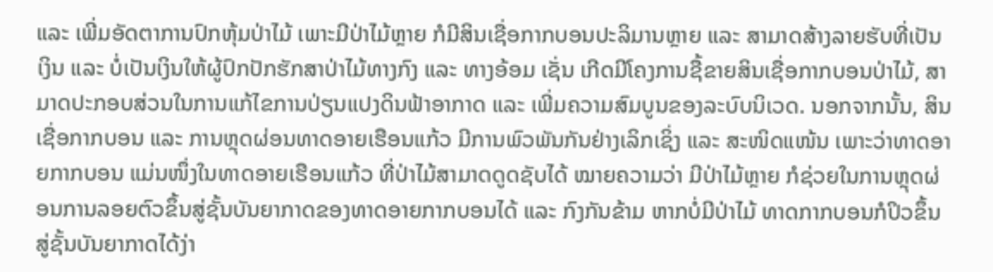ແລະ ເພີ່ມອັດຕາການປົກຫຸ້ມປ່າໄມ້ ເພາະມີປ່າໄມ້ຫຼາຍ ກໍມີສິນເຊື່ອກາກບອນປະລິມານຫຼາຍ ແລະ ສາມາດສ້າງລາຍຮັບທີ່ເປັນເງິນ ແລະ ບໍ່ເປັນເງິນໃຫ້ຜູ້ປົກປັກຮັກສາປ່າໄມ້ທາງກົງ ແລະ ທາງອ້ອມ ເຊັ່ນ ເກີດມີໂຄງການຊື້ຂາຍສິນເຊື່ອກາກບອນປ່າໄມ້, ສາມາດປະກອບສ່ວນໃນການແກ້ໄຂການປ່ຽນແປງດິນຟ້າອາກາດ ແລະ ເພີ່ມຄວາມສົມບູນຂອງລະບົບນິເວດ. ນອກຈາກນັ້ນ, ສິນເຊື່ອກາກບອນ ແລະ ການຫຼຸດຜ່ອນທາດອາຍເຮືອນແກ້ວ ມີການພົວພັນກັນຢ່າງເລິກເຊິ່ງ ແລະ ສະໜິດແໜ້ນ ເພາະວ່າທາດອາຍກາກບອນ ແມ່ນໜຶ່ງໃນທາດອາຍເຮືອນແກ້ວ ທີ່ປ່າໄມ້ສາມາດດູດຊັບໄດ້ ໝາຍຄວາມວ່າ ມີປ່າໄມ້ຫຼາຍ ກໍຊ່ວຍໃນການຫຼຸດຜ່ອນການລອຍຕົວຂຶ້ນສູ່ຊັ້ນບັນຍາກາດຂອງທາດອາຍກາກບອນໄດ້ ແລະ ກົງກັນຂ້າມ ຫາກບໍ່ມີປ່າໄມ້ ທາດກາກບອນກໍປິວຂຶ້ນສູ່ຊັ້ນບັນຍາກາດໄດ້ງ່າ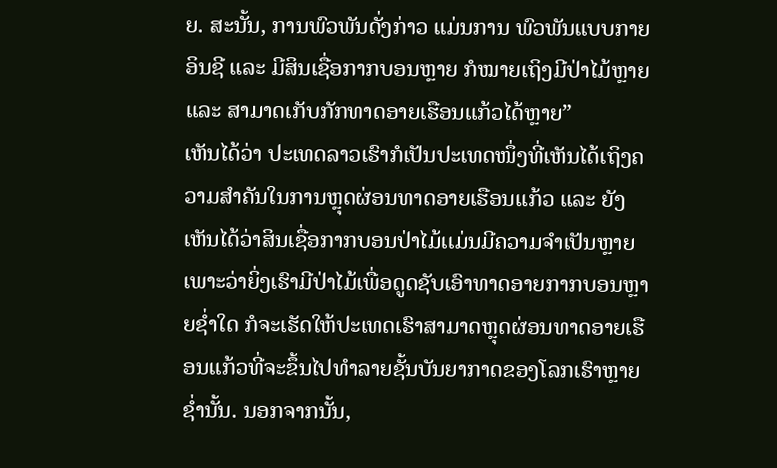ຍ. ສະນັ້ນ, ການພົວພັນດັ່ງກ່າວ ແມ່ນການ ພົວພັນແບບກາຍອິນຊີ ແລະ ມີສິນເຊື່ອກາກບອນຫຼາຍ ກໍໝາຍເຖິງມີປ່າໄມ້ຫຼາຍ ແລະ ສາມາດເກັບກັກທາດອາຍເຮືອນແກ້ວໄດ້ຫຼາຍ”
ເຫັນໄດ້ວ່າ ປະເທດລາວເຮົາກໍເປັນປະເທດໜຶ່ງທີ່ເຫັນໄດ້ເຖິງຄວາມສຳຄັນໃນການຫຼຸດຜ່ອນທາດອາຍເຮືອນເເກ້ວ ແລະ ຍັງເຫັນໄດ້ວ່າສິນເຊື່ອກາກບອນປ່າໄມ້ເເມ່ນມີຄວາມຈຳເປັນຫຼາຍ ເພາະວ່າຍິ່ງເຮົາມີປ່າໄມ້ເພື່ອດູດຊັບເອົາທາດອາຍກາກບອນຫຼາຍຊ່ຳໃດ ກໍຈະເຮັດໃຫ້ປະເທດເຮົາສາມາດຫຼຸດຜ່ອນທາດອາຍເຮືອນແກ້ວທີ່ຈະຂຶ້ນໄປທຳລາຍຊັ້ນບັນຍາກາດຂອງໂລກເຮົາຫຼາຍຊ່ຳນັ້ນ. ນອກຈາກນັ້ນ,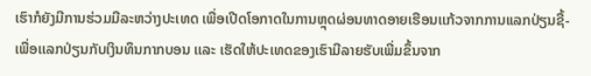ເຮົາກໍຍັງມີການຮ່ວມມືລະຫວ່າງປະເທດ ເພື່ອເປີດໂອກາດໃນການຫຼຸດຜ່ອນທາດອາຍເຮືອນເເກ້ວຈາກການແລກປ່ຽນຊື້- ເພື່ອເເລກປ່ຽນກັບເງິນທຶນກາກບອນ ເເລະ ເຮັດໃຫ້ປະເທດຂອງເຮົາມີລາຍຮັບເພີ່ມຂຶ້ນຈາກ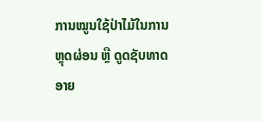ການໝູນໃຊ້ປ່າໄມ້ໃນການຫຼຸດຜ່ອນ ຫຼື ດູດຊັບທາດອາຍ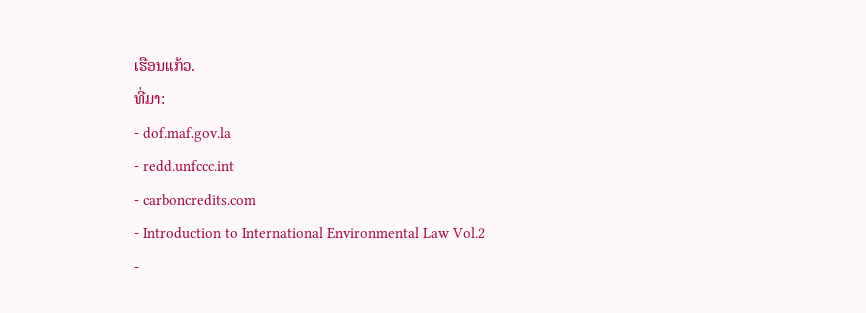ເຮືອນເເກ້ວ.
ທີ່ມາ:
- dof.maf.gov.la
- redd.unfccc.int
- carboncredits.com
- Introduction to International Environmental Law Vol.2
-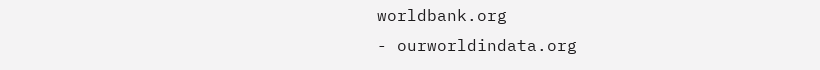worldbank.org
- ourworldindata.org